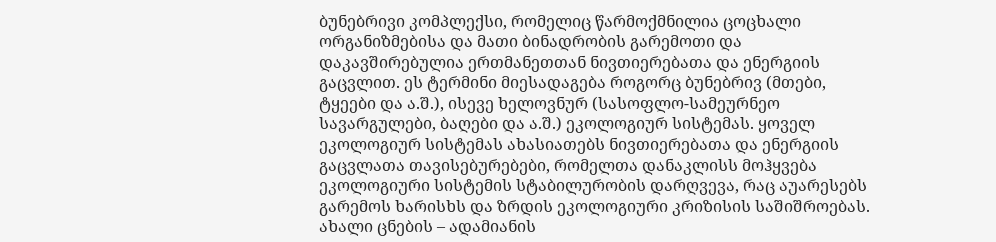ბუნებრივი კომპლექსი, რომელიც წარმოქმნილია ცოცხალი ორგანიზმებისა და მათი ბინადრობის გარემოთი და დაკავშირებულია ერთმანეთთან ნივთიერებათა და ენერგიის გაცვლით. ეს ტერმინი მიესადაგება როგორც ბუნებრივ (მთები, ტყეები და ა.შ.), ისევე ხელოვნურ (სასოფლო-სამეურნეო სავარგულები, ბაღები და ა.შ.) ეკოლოგიურ სისტემას. ყოველ ეკოლოგიურ სისტემას ახასიათებს ნივთიერებათა და ენერგიის გაცვლათა თავისებურებები, რომელთა დანაკლისს მოჰყვება ეკოლოგიური სისტემის სტაბილურობის დარღვევა, რაც აუარესებს გარემოს ხარისხს და ზრდის ეკოლოგიური კრიზისის საშიშროებას.
ახალი ცნების – ადამიანის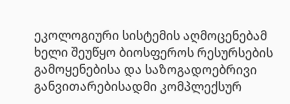ეკოლოგიური სისტემის აღმოცენებამ ხელი შეუწყო ბიოსფეროს რესურსების გამოყენებისა და საზოგადოებრივი განვითარებისადმი კომპლექსურ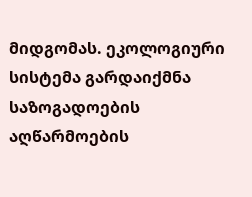მიდგომას. ეკოლოგიური სისტემა გარდაიქმნა საზოგადოების აღწარმოების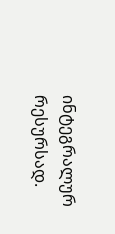ინტეგრალურ რესურსად.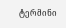ტერმინი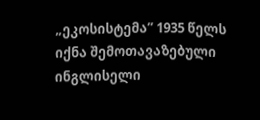„ეკოსისტემა” 1935 წელს იქნა შემოთავაზებული ინგლისელი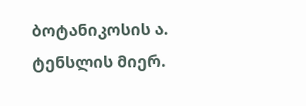ბოტანიკოსის ა. ტენსლის მიერ.